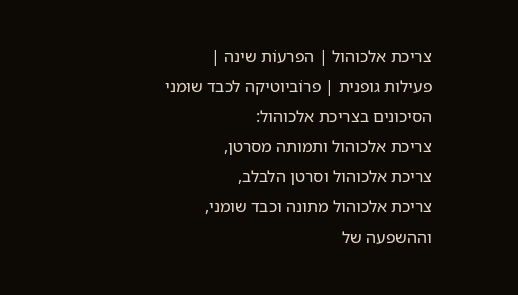צריכת אלכוהול | הפרעוֹת שינה | פעילות גופנית | פרוֹביוטיקה לכבד שוּמני
הסיכונים בצריכת אלכוהול:
צריכת אלכוהול ותמותה מסרטן,
צריכת אלכוהול וסרטן הלבלב,
צריכת אלכוהול מתונה וכבד שומני,
וההשפעה של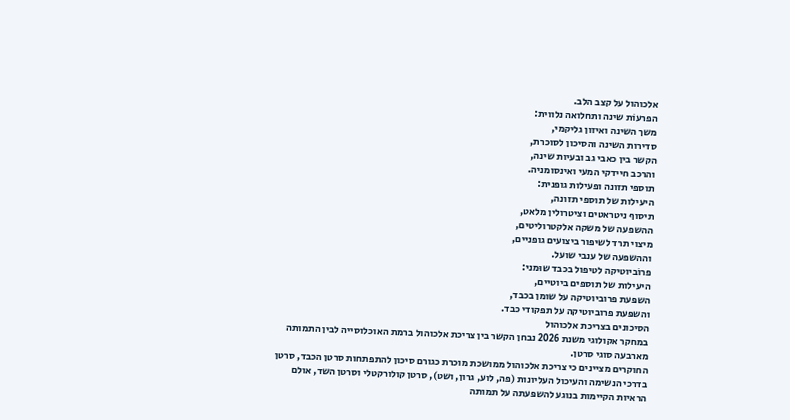אלכוהול על קצב הלב.
הפרעוֹת שינה ותחלואה נלווית:
משך השינה ואיזון גליקמי,
סדירות השינה והסיכון לסוכרת,
הקשר בין כאבי גב ובעיות שינה,
והרכב חיידקי המעי ואינסומניה.
תוספי תזונה ופעילות גופנית:
היעילות של תוספי תזונה,
תיסוף ניטראטים וציטרולין מלאט,
ההשפעה של משקה אלקטרוליטים,
מיצוי תרד לשיפור ביצועים גופניים,
וההשפעה של ענבי שועל.
פרוֹביוטיקה לטיפול בכבד שוּמני:
היעילות של תוספים ביוטיים,
השפּעת פרוביוטיקה על שומן בכבד,
והשפּעת פרוביוטיקה על תפקודי כבד.
הסיכונים בצריכת אלכוהול
במחקר אקולוגי משנת 2026 נבחן הקשר בין צריכת אלכוהול ברמת האוכלוסייה לבין התמותה מארבעה סוגי סרטן.
החוקרים מציינים כי צריכת אלכוהול ממושכת מוכרת כגורם סיכון להתפתחות סרטן הכבד, סרטן בדרכי הנשימה והעיכול העליונות (פה, לוע, גרון, ושט), סרטן קולורקטלי וסרטן השד, אולם הראיות הקיימות בנוגע להשפּעתה על תמותה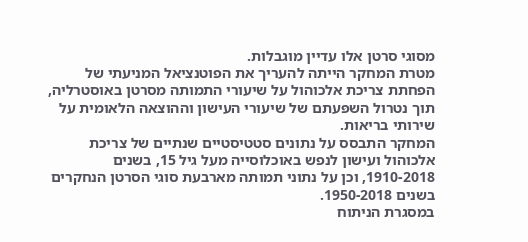מסוגי סרטן אלו עדיין מוגבלות.
מטרת המחקר הייתה להעריך את הפוטנציאל המניעתי של הפחתת צריכת אלכוהול על שיעורי התמותה מסרטן באוסטרליה, תוך נטרול השפּעתם של שיעורי העישון וההוצאה הלאומית על שירותי בריאות.
המחקר התבסס על נתונים סטטיסטיים שנתיים של צריכת אלכוהול ועישון לנפש באוכלוסייה מעל גיל 15, בשנים 1910-2018, וכן על נתוני תמותה מארבעת סוגי הסרטן הנחקרים בשנים 1950-2018.
במסגרת הניתוח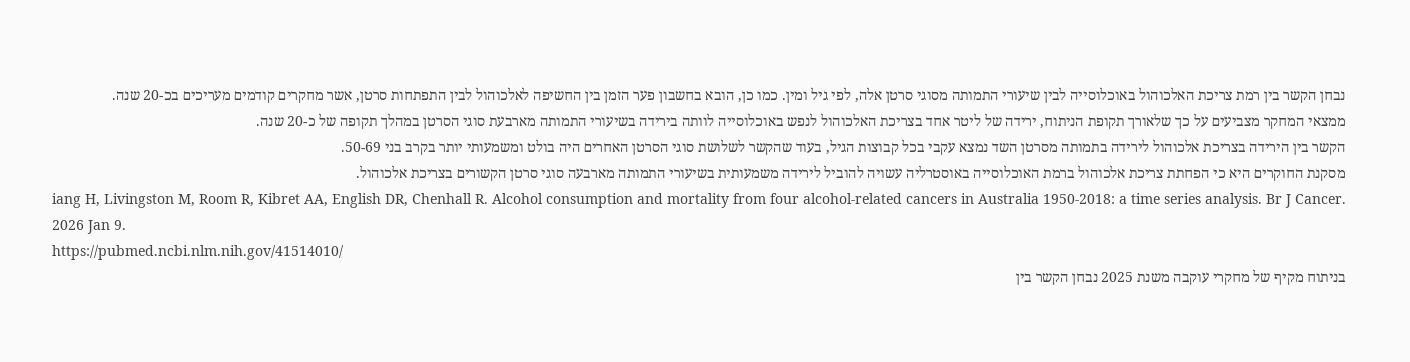נבחן הקשר בין רמת צריכת האלכוהול באוכלוסייה לבין שיעורי התמותה מסוגי סרטן אלה, לפי גיל ומין. כמו כן, הובא בחשבון פער הזמן בין החשיפה לאלכוהול לבין התפתחות סרטן, אשר מחקרים קודמים מעריכים בכ-20 שנה.
ממצאי המחקר מצביעים על כך שלאורך תקופת הניתוח, ירידה של ליטר אחד בצריכת האלכוהול לנפש באוכלוסייה לוותה בירידה בשיעורי התמותה מארבעת סוגי הסרטן במהלך תקופה של כ-20 שנה.
הקשר בין הירידה בצריכת אלכוהול לירידה בתמותה מסרטן השד נמצא עקבי בכל קבוצות הגיל, בעוד שהקשר לשלושת סוגי הסרטן האחרים היה בולט ומשמעותי יותר בקרב בני 50-69.
מסקנת החוקרים היא כי הפחתת צריכת אלכוהול ברמת האוכלוסייה באוסטרליה עשויה להוביל לירידה משמעותית בשיעורי התמותה מארבעה סוגי סרטן הקשורים בצריכת אלכוהול.
iang H, Livingston M, Room R, Kibret AA, English DR, Chenhall R. Alcohol consumption and mortality from four alcohol-related cancers in Australia 1950-2018: a time series analysis. Br J Cancer. 2026 Jan 9.
https://pubmed.ncbi.nlm.nih.gov/41514010/
בניתוח מקיף של מחקרי עוקבה משנת 2025 נבחן הקשר בין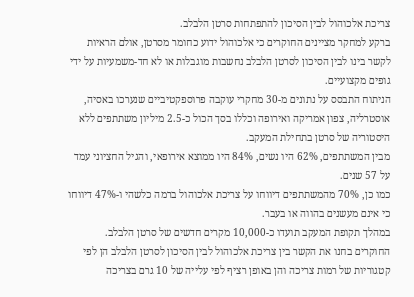צריכת אלכוהול לבין הסיכון להתפתחות סרטן הלבלב.
ברקע למחקר מציינים החוקרים כי אלכוהול ידוע כחומר מסרטן, אולם הראיות לקשר בינו לבין הסיכון לסרטן הלבלב נחשבות מוגבלות או לא חד-משמעיות על ידי גופים מקצועיים.
הניתוח התבסס על נתונים מ-30 מחקרי עוקבה פרוספקטיביים שנערכו באסיה, אוסטרליה, צפון אמריקה ואירופה וכללו בסך הכול כ-2.5 מיליון משתתפים ללא היסטוריה של סרטן בתחילת המעקב.
מבין המשתתפים, 62% היו נשים, 84% היו ממוצא אירופאי, והגיל החציוני עמד על 57 שנים.
כמו כן, 70% מהמשתתפים דיווחו על צריכת אלכוהול ברמה כלשהי ו-47% דיווחו כי אינם מעשנים בהווה או בעבר.
במהלך תקופת המעקב תועדו כ-10,000 מקרים חדשים של סרטן הלבלב.
החוקרים בחנו את הקשר בין צריכת אלכוהול לבין הסיכון לסרטן הלבלב הן לפי קטגוריות של רמות צריכה והן באופן רציף לפי עלייה של 10 גרם בצריכה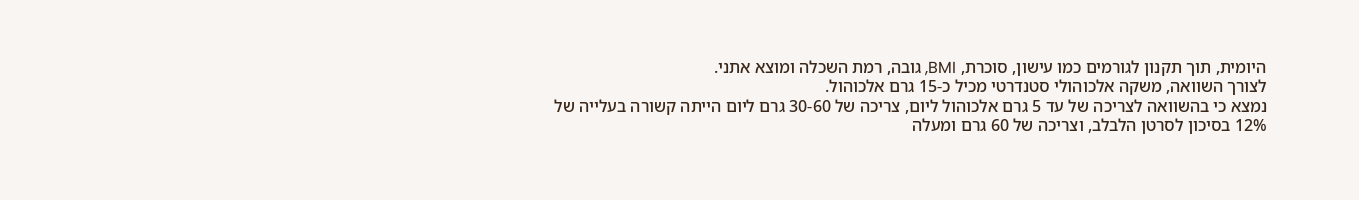היומית, תוך תקנון לגורמים כמו עישון, סוכרת, BMI, גובה, רמת השכלה ומוצא אתני.
לצורך השוואה, משקה אלכוהולי סטנדרטי מכיל כ-15 גרם אלכוהול.
נמצא כי בהשוואה לצריכה של עד 5 גרם אלכוהול ליום, צריכה של 30-60 גרם ליום הייתה קשורה בעלייה של 12% בסיכון לסרטן הלבלב, וצריכה של 60 גרם ומעלה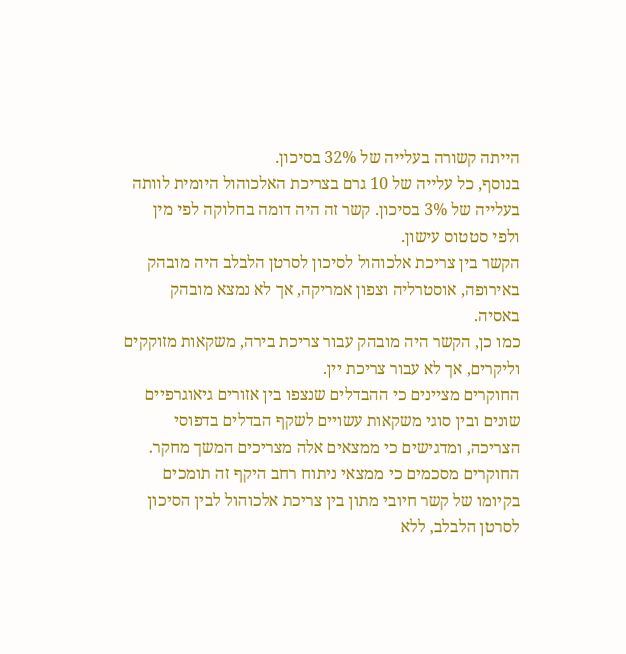הייתה קשורה בעלייה של 32% בסיכון.
בנוסף, כל עלייה של 10 גרם בצריכת האלכוהול היומית לוותה בעלייה של 3% בסיכון. קשר זה היה דומה בחלוקה לפי מין ולפי סטטוס עישון.
הקשר בין צריכת אלכוהול לסיכון לסרטן הלבלב היה מובהק באירופה, אוסטרליה וצפון אמריקה, אך לא נמצא מובהק באסיה.
כמו כן, הקשר היה מובהק עבור צריכת בירה, משקאות מזוקקים וליקרים, אך לא עבור צריכת יין.
החוקרים מציינים כי ההבדלים שנצפו בין אזורים גיאוגרפיים שונים ובין סוגי משקאות עשויים לשקף הבדלים בדפוסי הצריכה, ומדגישים כי ממצאים אלה מצריכים המשך מחקר.
החוקרים מסכמים כי ממצאי ניתוח רחב היקף זה תומכים בקיומו של קשר חיובי מתון בין צריכת אלכוהול לבין הסיכון לסרטן הלבלב, ללא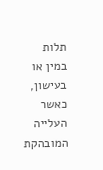תלות במין או בעישון, כאשר העלייה המובהקת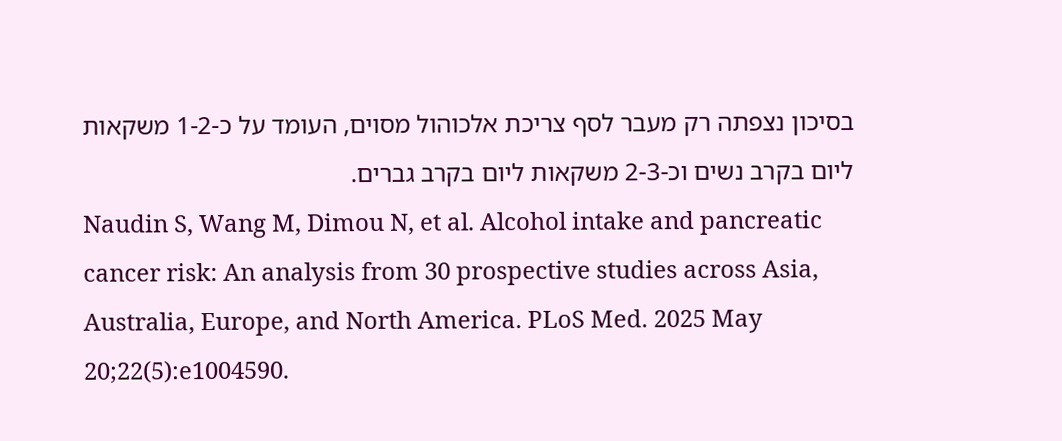בסיכון נצפתה רק מעבר לסף צריכת אלכוהול מסוים, העומד על כ-1-2 משקאות ליום בקרב נשים וכ-2-3 משקאות ליום בקרב גברים.
Naudin S, Wang M, Dimou N, et al. Alcohol intake and pancreatic cancer risk: An analysis from 30 prospective studies across Asia, Australia, Europe, and North America. PLoS Med. 2025 May 20;22(5):e1004590.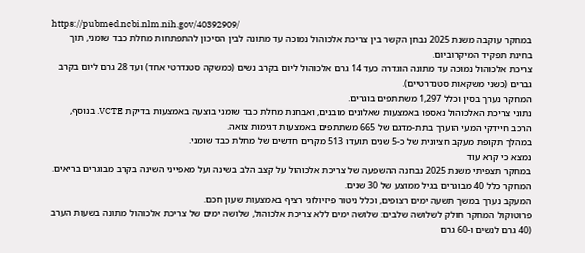https://pubmed.ncbi.nlm.nih.gov/40392909/
במחקר עוקבה משנת 2025 נבחן הקשר בין צריכת אלכוהול נמוכה עד מתונה לבין הסיכון להתפתחות מחלת כבד שומני, תוך בחינת תפקיד המיקרוביום.
צריכת אלכוהול נמוכה עד מתונה הוגדרה כעד 14 גרם אלכוהול ליום בקרב נשים (כמשקה סטנדרטי אחד) ועד 28 גרם ליום בקרב גברים (כשני משקאות סטנדרטיים).
המחקר נערך בסין וכלל 1,297 משתתפים בוגרים.
נתוני צריכת האלכוהול נאספו באמצעות שאלונים מובנים, ואבחנת מחלת כבד שומני בוצעה באמצעות בדיקת VCTE. בנוסף, הרכב חיידקי המעי הוערך בתת-מדגם של 665 משתתפים באמצעות דגימות צואה.
במהלך תקופת מעקב חציונית של כ-5 שנים תועדו 513 מקרים חדשים של מחלת כבד שומני.
נמצא כי קרא עוד
במחקר תצפיתי משנת 2025 נבחנה ההשפעה של צריכת אלכוהול על קצב הלב בשינה ועל מאפייני השינה בקרב מבוגרים בריאים.
המחקר כלל 40 מבוגרים בגיל ממוצע של 30 שנים.
המעקב נערך במשך תשעה ימים רצופים, וכלל ניטור פיזיולוגי רציף באמצעות שעון חכם.
פרוטוקול המחקר חולק לשלושה שלבים: שלושה ימים ללא צריכת אלכוהול, שלושה ימים של צריכת אלכוהול מתונה בשעות הערב (40 גרם לנשים ו-60 גרם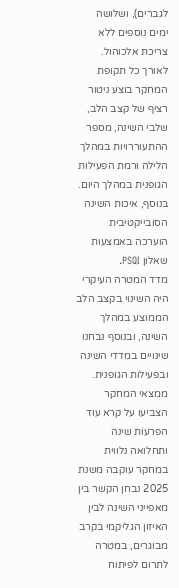לגברים), ושלושה ימים נוספים ללא צריכת אלכוהול.
לאורך כל תקופת המחקר בוצע ניטור רציף של קצב הלב, שלבי השינה, מספר ההתעוררויות במהלך הלילה ורמת הפעילות הגופנית במהלך היום.
בנוסף, איכות השינה הסובייקטיבית הוערכה באמצעות שאלון PSQI.
מדד המטרה העיקרי היה השינוי בקצב הלב הממוצע במהלך השינה, ובנוסף נבחנו שינויים במדדי השינה ובפעילות הגופנית.
ממצאי המחקר הצביעו על קרא עוד
הפרעוֹת שינה ותחלואה נלווית
במחקר עוקבה משנת 2025 נבחן הקשר בין מאפייני השינה לבין האיזון הגליקמי בקרב מבוגרים, במטרה לתרום לפיתוח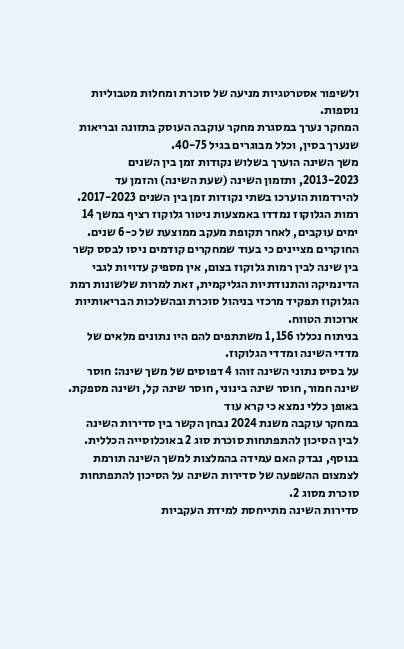ולשיפור אסטרטגיות מניעה של סוכרת ומחלות מטבוליות נוספות.
המחקר נערך במסגרת מחקר עוקבה העוסק בתזונה ובריאות שנערך בסין, וכלל מבוגרים בגיל 40-75.
משך השינה הוערך בשלוש נקודות זמן בין השנים 2013-2023, ותזמון השינה (שעת השינה) והזמן עד להירדמות הוערכו בשתי נקודות זמן בין השנים 2017-2023.
רמות הגלוקוז נמדדו באמצעות ניטור גלוקוז רציף במשך 14 ימים עוקבים, לאחר תקופת מעקב ממוצעת של כ-6 שנים.
החוקרים מציינים כי בעוד שמחקרים קודמים ניסו לבסס קשר בין שינה לבין רמות גלוקוז בצום, אין מספיק עדויות לגבי הדינמיקה והתנודתיות הגליקמית, זאת למרות שלשונות רמת הגלוקוז תפקיד מרכזי בניהול סוכרת ובהשלכות הבריאותיות ארוכות הטווח.
בניתוח נכללו 1,156 משתתפים להם היו נתונים מלאים של מדדי השינה ומדדי הגלוקוז.
על בסיס נתוני השינה זוהו 4 דפוסים של משך שינה: חוסר שינה חמור, חוסר שינה בינוני, חוסר שינה קל, ושינה מספקת.
באופן כללי נמצא כי קרא עוד
במחקר עוקבה משנת 2024 נבחן הקשר בין סדירות השינה לבין הסיכון להתפתחות סוכרת סוג 2 באוכלוסייה הכללית. בנוסף, נבדק האם עמידה בהמלצות למשך השינה תורמת לצמצום ההשפעה של סדירות השינה על הסיכון להתפתחות סוכרת מסוג 2.
סדירות השינה מתייחסת למידת העקביות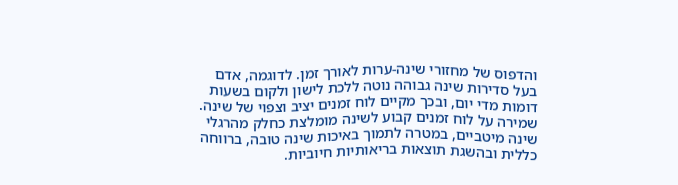והדפוס של מחזורי שינה-ערות לאורך זמן. לדוגמה, אדם בעל סדירות שינה גבוהה נוטה ללכת לישון ולקום בשעות דומות מדי יום, ובכך מקיים לוח זמנים יציב וצפוי של שינה. שמירה על לוח זמנים קבוע לשינה מומלצת כחלק מהרגלי שינה מיטביים, במטרה לתמוך באיכות שינה טובה, ברווחה כללית ובהשגת תוצאות בריאותיות חיוביות.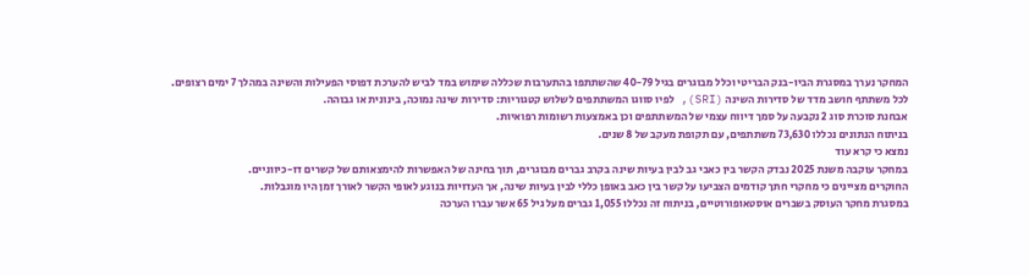המחקר נערך במסגרת הביו-בנק הבריטי וכלל מבוגרים בגיל 40-79 שהשתתפו בהתערבות שכללה שימוש במד לביש להערכת דפוסי הפעילות והשינה במהלך 7 ימים רצופים.
לכל משתתף חושב מדד של סדירות השינה (SRI), לפיו סווגו המשתתפים לשלוש קטגוריות: סדירות שינה נמוכה, בינונית או גבוהה.
אבחנת סוכרת סוג 2 נקבעה על סמך דיווח עצמי של המשתתפים וכן באמצעות רשומות רפואיות.
בניתוח הנתונים נכללו 73,630 משתתפים, עם תקופת מעקב של 8 שנים.
נמצא כי קרא עוד
במחקר עוקבה משנת 2025 נבדק הקשר בין כאבי גב לבין בעיות שינה בקרב גברים מבוגרים, תוך בחינה של האפשרות להימצאותם של קשרים דו-כיווניים.
החוקרים מציינים כי מחקרי חתך קודמים הצביעו על קשר בין כאב באופן כללי לבין בעיות שינה, אך העדויות בנוגע לאופי הקשר לאורך זמן היו מוגבלות.
במסגרת מחקר העוסק בשברים אוסטאופורוטיים, בניתוח זה נכללו 1,055 גברים מעל גיל 65 אשר עברו הערכה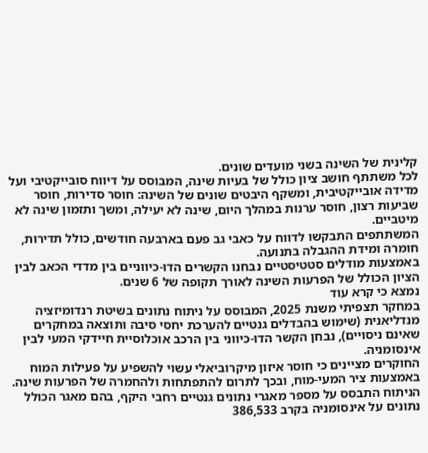קלינית של השינה בשני מועדים שונים.
לכל משתתף חושב ציון כולל של בעיות שינה, המבוסס על דיווח סובייקטיבי ועל מדידה אובייקטיבית, ומשקף היבטים שונים של השינה: חוסר סדירות, חוסר שביעות רצון, חוסר ערנות במהלך היום, שינה לא יעילה, ומשך ותזמון שינה לא מיטביים.
המשתתפים התבקשו לדווח על כאבי גב פעם בארבעה חודשים, כולל תדירות, חומרה ומידת ההגבלה בתנועה.
באמצעות מודלים סטטיסטיים נבחנו הקשרים הדו-כיווניים בין מדדי הכאב לבין הציון הכולל של הפרעות השינה לאורך תקופה של 6 שנים.
נמצא כי קרא עוד
במחקר תצפיתי משנת 2025, המבוסס על ניתוח נתונים בשיטת רנדומיזציה מנדליאנית (שימוש בהבדלים גנטיים להערכת יחסי סיבה ותוצאה במחקרים שאינם ניסויים), נבחן הקשר הדו-כיווני בין הרכב אוכלוסיית חיידקי המעי לבין אינסומניה.
החוקרים מציינים כי חוסר איזון מיקרוביאלי עשוי להשפיע על פעילות המוח באמצעות ציר המעי-מוח, ובכך לתרום להתפתחות ולהחמרה של הפרעות שינה.
הניתוח התבסס על מספר מאגרי נתונים גנטיים רחבי היקף, בהם מאגר הכולל נתונים על אינסומניה בקרב 386,533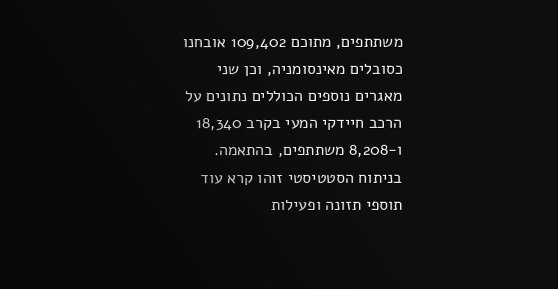משתתפים, מתוכם 109,402 אובחנו כסובלים מאינסומניה, וכן שני מאגרים נוספים הכוללים נתונים על הרכב חיידקי המעי בקרב 18,340 ו-8,208 משתתפים, בהתאמה.
בניתוח הסטטיסטי זוהו קרא עוד
תוספי תזונה ופעילות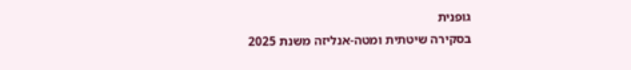גופנית
בסקירה שיטתית ומטה-אנליזה משנת 2025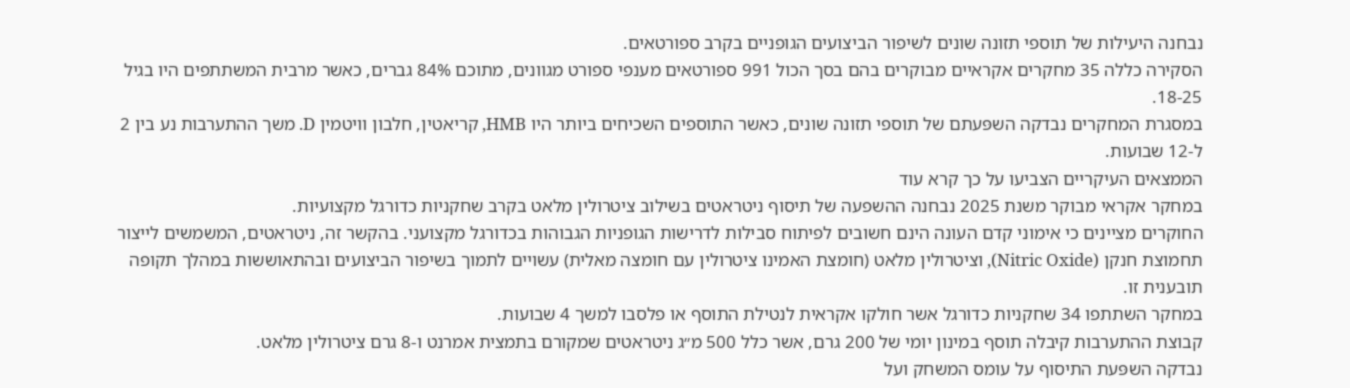נבחנה היעילות של תוספי תזונה שונים לשיפור הביצועים הגופניים בקרב ספורטאים.
הסקירה כללה 35 מחקרים אקראיים מבוקרים בהם בסך הכול 991 ספורטאים מענפי ספורט מגוונים, מתוכם 84% גברים, כאשר מרבית המשתתפים היו בגיל 18-25.
במסגרת המחקרים נבדקה השפּעתם של תוספי תזונה שונים, כאשר התוספים השכיחים ביותר היו HMB, קריאטין, חלבון וויטמין D. משך ההתערבות נע בין 2 ל-12 שבועות.
הממצאים העיקריים הצביעו על כך קרא עוד
במחקר אקראי מבוקר משנת 2025 נבחנה ההשפעה של תיסוף ניטראטים בשילוב ציטרולין מלאט בקרב שחקניות כדורגל מקצועיות.
החוקרים מציינים כי אימוני קדם העונה הינם חשובים לפיתוח סבילות לדרישות הגופניות הגבוהות בכדורגל מקצועני. בהקשר זה, ניטראטים, המשמשים לייצור תחמוצת חנקן (Nitric Oxide), וציטרולין מלאט (חומצת האמינו ציטרולין עם חומצה מאלית) עשויים לתמוך בשיפור הביצועים ובהתאוששות במהלך תקופה תובענית זו.
במחקר השתתפו 34 שחקניות כדורגל אשר חולקו אקראית לנטילת התוסף או פלסבו למשך 4 שבועות.
קבוצת ההתערבות קיבלה תוסף במינון יומי של 200 גרם, אשר כלל 500 מ״ג ניטראטים שמקורם בתמצית אמרנט ו-8 גרם ציטרולין מלאט.
נבדקה השפּעת התיסוף על עומס המשחק ועל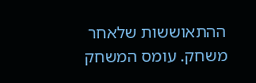ההתאוששות שלאחר משחק. עומס המשחק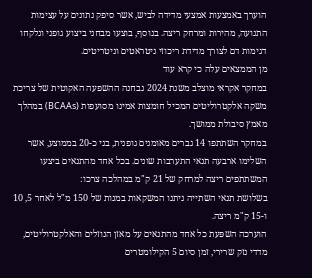הוערך באמצעות אמצעי מדידה לביש, אשר סיפק נתונים על עצימות התנועה, מהירות ומרחק ריצה. בנוסף, בוצעו מבחני ביצוע גופני ונלקחו דגימות דם לצורך מדידת ריכוזי ניטראטים וניטריטים.
מן הממצאים עלה כי קרא עוד
במחקר אקראי מוצלב משנת 2024 נבחנה ההשפעה האקוטית של צריכת משקה אלקטרוליטים המכיל חומצות אמינו מסועפות (BCAAs) במהלך מאמץ סיבולת ממושך.
במחקר השתתפו 14 גברים מאומנים גופנית, בני כ-20 בממוצע, אשר השלימו ארבעה תנאי התערבות שונים. בכל אחד מהתנאים ביצעו המשתתפים ריצה למרחק של 21 ק"מ במהלכה צרכו:
בשלושת תנאי השתייה ניתנו המשקאות במנות של 150 מ"ל לאחר 5, 10 ו-15 ק"מ ריצה.
הוערכה השפּעת כל אחד מהתנאים על מאזן הנוזלים והאלקטרוליטים, מדדי נזק שרירי, זמן סיום 5 הקילומטרים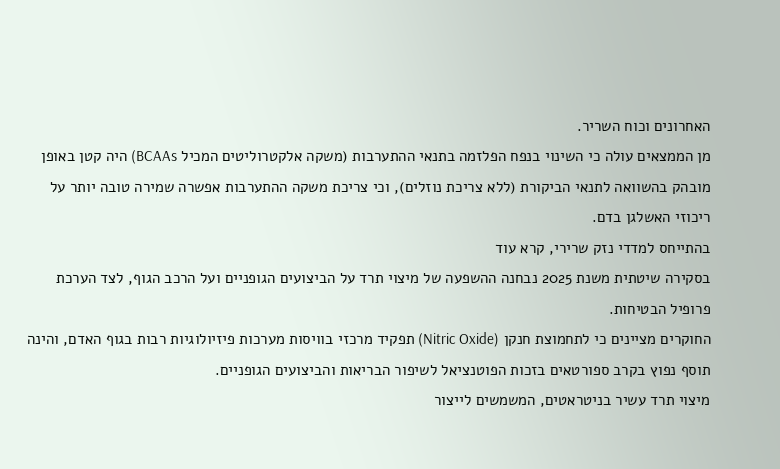האחרונים וכוח השריר.
מן הממצאים עולה כי השינוי בנפח הפלזמה בתנאי ההתערבות (משקה אלקטרוליטים המכיל BCAAs) היה קטן באופן מובהק בהשוואה לתנאי הביקורת (ללא צריכת נוזלים), וכי צריכת משקה ההתערבות אפשרה שמירה טובה יותר על ריכוזי האשלגן בדם.
בהתייחס למדדי נזק שרירי, קרא עוד
בסקירה שיטתית משנת 2025 נבחנה ההשפעה של מיצוי תרד על הביצועים הגופניים ועל הרכב הגוף, לצד הערכת פרופיל הבטיחות.
החוקרים מציינים כי לתחמוצת חנקן (Nitric Oxide) תפקיד מרכזי בוויסות מערכות פיזיולוגיות רבות בגוף האדם, והינה תוסף נפוץ בקרב ספורטאים בזכות הפוטנציאל לשיפור הבריאות והביצועים הגופניים.
מיצוי תרד עשיר בניטראטים, המשמשים לייצור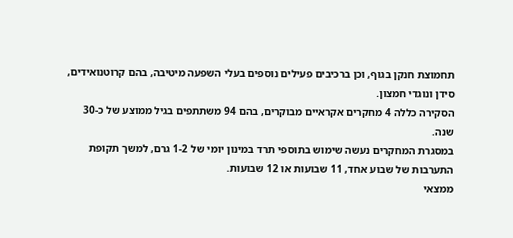תחמוצת חנקן בגוף, וכן ברכיבים פעילים נוספים בעלי השפעה מיטיבה, בהם קרוטנואידים, סידן ונוגדי חמצון.
הסקירה כללה 4 מחקרים אקראיים מבוקרים, בהם 94 משתתפים בגיל ממוצע של כ-30 שנה.
במסגרת המחקרים נעשה שימוש בתוספי תרד במינון יומי של 1-2 גרם, למשך תקופת התערבות של שבוע אחד, 11 שבועות או 12 שבועות.
ממצאי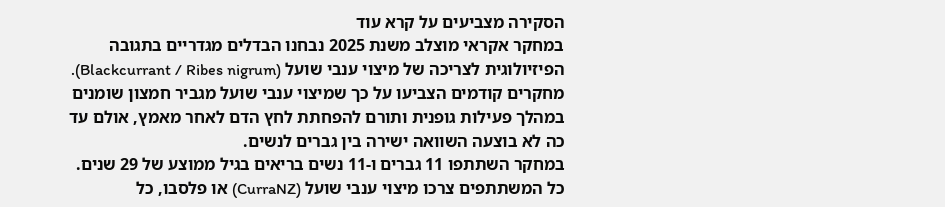הסקירה מצביעים על קרא עוד
במחקר אקראי מוצלב משנת 2025 נבחנו הבדלים מגדריים בתגובה הפיזיולוגית לצריכה של מיצוי ענבי שועל (Blackcurrant / Ribes nigrum).
מחקרים קודמים הצביעו על כך שמיצוי ענבי שועל מגביר חמצון שומנים במהלך פעילות גופנית ותורם להפחתת לחץ הדם לאחר מאמץ, אולם עד כה לא בוצעה השוואה ישירה בין גברים לנשים.
במחקר השתתפו 11 גברים ו-11 נשים בריאים בגיל ממוצע של 29 שנים.
כל המשתתפים צרכו מיצוי ענבי שועל (CurraNZ) או פלסבו, כל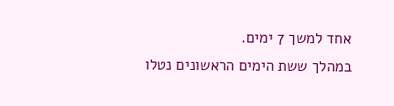אחד למשך 7 ימים.
במהלך ששת הימים הראשונים נטלו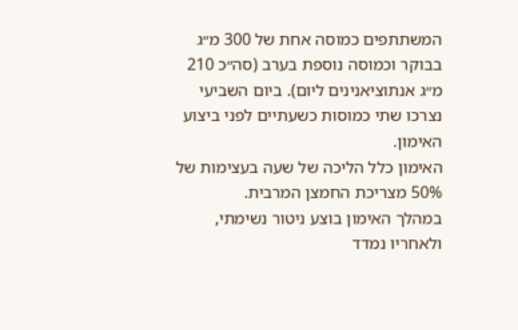המשתתפים כמוסה אחת של 300 מ״ג בבוקר וכמוסה נוספת בערב (סה״כ 210 מ״ג אנתוציאנינים ליום). ביום השביעי נצרכו שתי כמוסות כשעתיים לפני ביצוע האימון.
האימון כלל הליכה של שעה בעצימות של 50% מצריכת החמצן המרבית.
במהלך האימון בוצע ניטור נשימתי, ולאחריו נמדד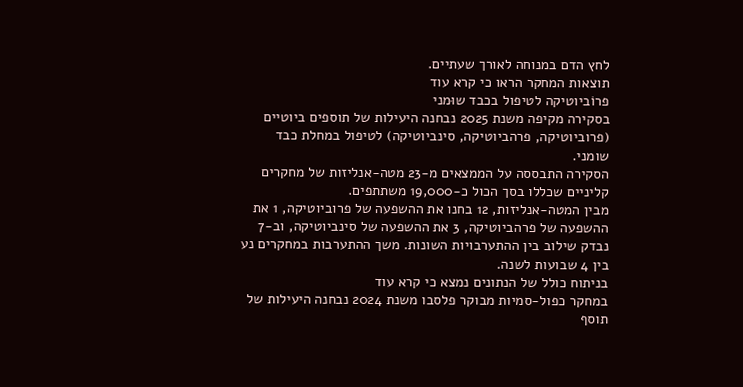לחץ הדם במנוחה לאורך שעתיים.
תוצאות המחקר הראו כי קרא עוד
פרוֹביוטיקה לטיפול בכבד שוּמני
בסקירה מקיפה משנת 2025 נבחנה היעילות של תוספים ביוטיים (פרוביוטיקה, פרהביוטיקה, סינביוטיקה) לטיפול במחלת כבד שומני.
הסקירה התבססה על הממצאים מ-23 מטה-אנליזות של מחקרים קליניים שכללו בסך הכול כ-19,000 משתתפים.
מבין המטה-אנליזות, 12 בחנו את ההשפעה של פרוביוטיקה, 1 את ההשפעה של פרהביוטיקה, 3 את ההשפעה של סינביוטיקה, וב-7 נבדק שילוב בין ההתערבויות השונות. משך ההתערבות במחקרים נע בין 4 שבועות לשנה.
בניתוח כולל של הנתונים נמצא כי קרא עוד
במחקר כפול-סמיות מבוקר פלסבו משנת 2024 נבחנה היעילות של תוסף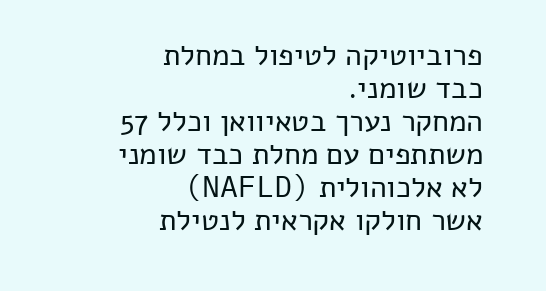פרוביוטיקה לטיפול במחלת כבד שומני.
המחקר נערך בטאיוואן וכלל 57 משתתפים עם מחלת כבד שומני לא אלכוהולית (NAFLD) אשר חולקו אקראית לנטילת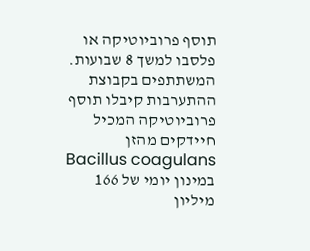תוסף פרוביוטיקה או פלסבו למשך 8 שבועות.
המשתתפים בקבוצת ההתערבות קיבלו תוסף פרוביוטיקה המכיל חיידקים מהזן Bacillus coagulans במינון יומי של 166 מיליון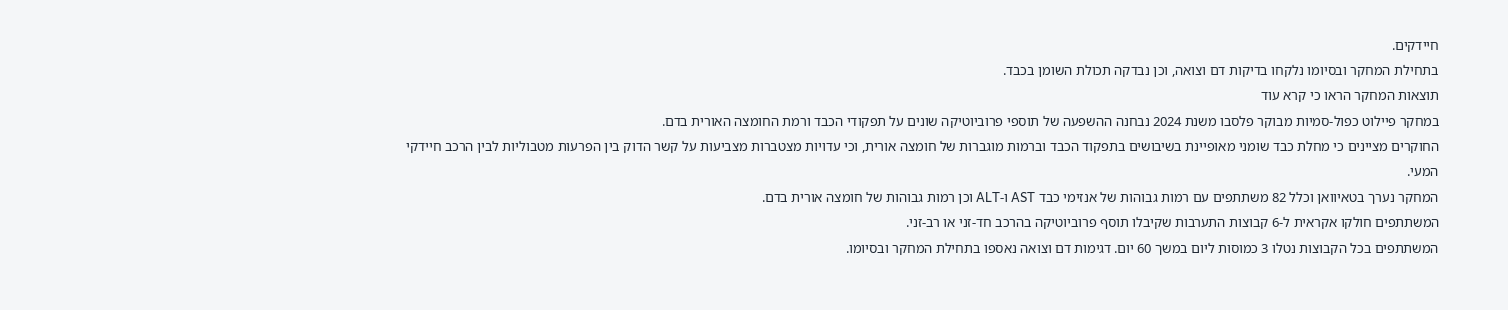חיידקים.
בתחילת המחקר ובסיומו נלקחו בדיקות דם וצואה, וכן נבדקה תכולת השומן בכבד.
תוצאות המחקר הראו כי קרא עוד
במחקר פיילוט כפול-סמיות מבוקר פלסבו משנת 2024 נבחנה ההשפעה של תוספי פרוביוטיקה שונים על תפקודי הכבד ורמת החומצה האורית בדם.
החוקרים מציינים כי מחלת כבד שומני מאופיינת בשיבושים בתפקוד הכבד וברמות מוגברות של חומצה אורית, וכי עדויות מצטברות מצביעות על קשר הדוק בין הפרעות מטבוליות לבין הרכב חיידקי המעי.
המחקר נערך בטאיוואן וכלל 82 משתתפים עם רמות גבוהות של אנזימי כבד AST ו-ALT וכן רמות גבוהות של חומצה אורית בדם.
המשתתפים חולקו אקראית ל-6 קבוצות התערבות שקיבלו תוסף פרוביוטיקה בהרכב חד-זני או רב-זני.
המשתתפים בכל הקבוצות נטלו 3 כמוסות ליום במשך 60 יום. דגימות דם וצואה נאספו בתחילת המחקר ובסיומו.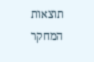תוצאות המחקר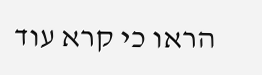הראו כי קרא עוד